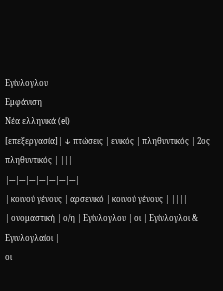Εγίνλογλου
Εμφάνιση
Νέα ελληνικά (el)
[επεξεργασία]| ↓ πτώσεις | ενικός | πληθυντικός | 2ος πληθυντικός | |||
|---|---|---|---|---|---|---|
| κοινού γένους | αρσενικό | κοινού γένους | ||||
| ονομαστική | ο/η | Εγίνλογλου | οι | Εγίνλογλοι & Εγινλογλαίοι |
οι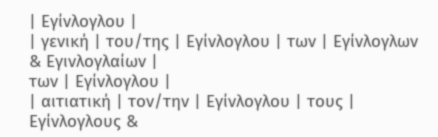| Εγίνλογλου |
| γενική | του/της | Εγίνλογλου | των | Εγίνλογλων & Εγινλογλαίων |
των | Εγίνλογλου |
| αιτιατική | τον/την | Εγίνλογλου | τους | Εγίνλογλους &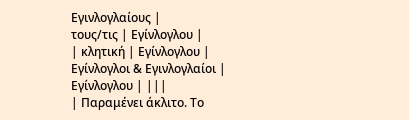Εγινλογλαίους |
τους/τις | Εγίνλογλου |
| κλητική | Εγίνλογλου | Εγίνλογλοι & Εγινλογλαίοι |
Εγίνλογλου | |||
| Παραμένει άκλιτο. Το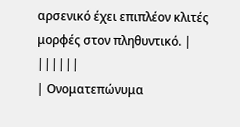αρσενικό έχει επιπλέον κλιτές μορφές στον πληθυντικό. | ||||||
| Ονοματεπώνυμα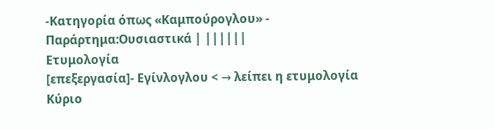-Κατηγορία όπως «Καμπούρογλου» - Παράρτημα:Ουσιαστικά | ||||||
Ετυμολογία
[επεξεργασία]- Εγίνλογλου < → λείπει η ετυμολογία
Κύριο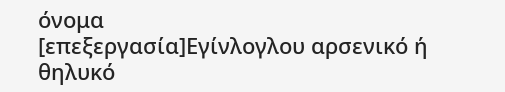όνομα
[επεξεργασία]Εγίνλογλου αρσενικό ή θηλυκό